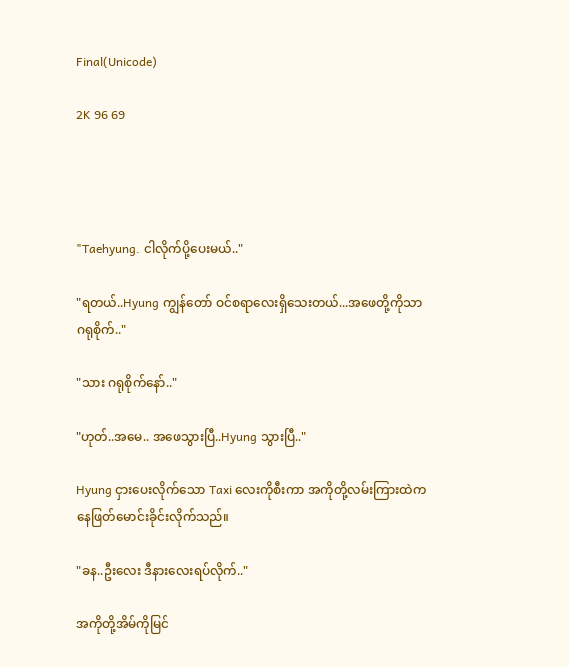Final(Unicode)

2K 96 69




"Taehyung. ငါလိုက်ပို့ပေးမယ်.."

"ရတယ်..Hyung ကျွန်တော် ဝင်စရာလေးရှိသေးတယ်...အဖေတို့ကိုသာဂရုစိုက်.."

"သား ဂရုစိုက်နော်.."

"ဟုတ်..အမေ.. အဖေသွားပြီ..Hyung သွားပြီ.."

Hyung ငှားပေးလိုက်သော Taxi လေးကိုစီးကာ အကိုတို့လမ်းကြားထဲကနေဖြတ်မောင်းခိုင်းလိုက်သည်။

"ခန..ဦးလေး ဒီနားလေးရပ်လိုက်.."

အကိုတို့အိမ်ကိုမြင်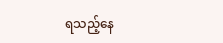ရသည့်နေ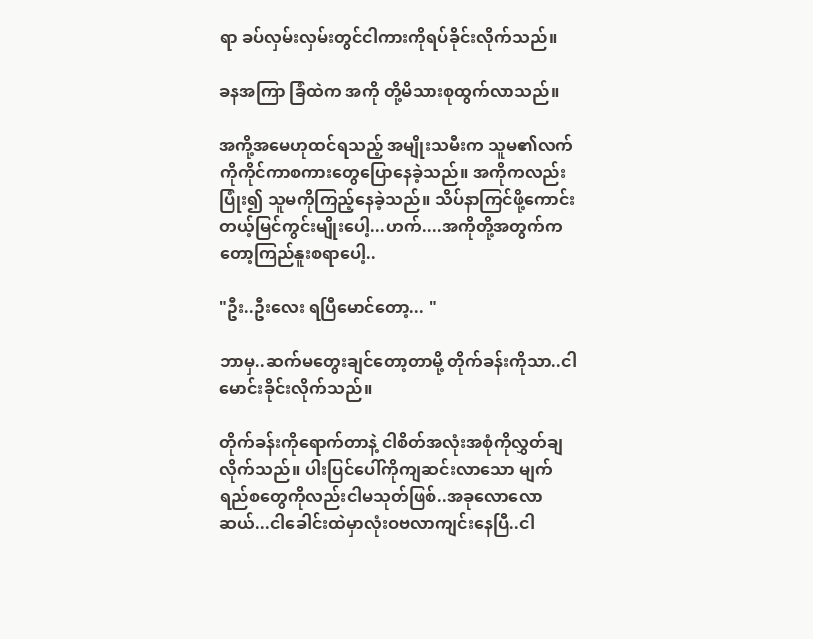ရာ ခပ်လှမ်းလှမ်းတွင်ငါကားကိုရပ်ခိုင်းလိုက်သည်။

ခနအကြာ ခြံထဲက အကို တို့မိသားစုထွက်လာသည်။

အကို့အမေဟုထင်ရသည့် အမျိုးသမီးက သူမ၏လက်ကိုကိုင်ကာစကားတွေပြောနေခဲ့သည်။ အကိုကလည်းပြုံး၍ သူမကိုကြည့်နေခဲ့သည်။ သိပ်နာကြင်ဖို့ကောင်းတယ့်မြင်ကွင်းမျိုးပေါ့...ဟက်....အကိုတို့အတွက်ကတော့ကြည်နူးစရာပေါ့..

"ဦး..ဦးလေး ရပြီမောင်တော့... "

ဘာမှ..ဆက်မတွေးချင်တော့တာမို့ တိုက်ခန်းကိုသာ..ငါမောင်းခိုင်းလိုက်သည်။

တိုက်ခန်းကိုရောက်တာနဲ့ ငါစိတ်အလုံးအစုံကိုလွှတ်ချလိုက်သည်။ ပါးပြင်ပေါ်ကိုကျဆင်းလာသော မျက်ရည်စတွေကိုလည်းငါမသုတ်ဖြစ်..အခုလောလောဆယ်...ငါခေါင်းထဲမှာလုံးဝဗလာကျင်းနေပြီ..ငါ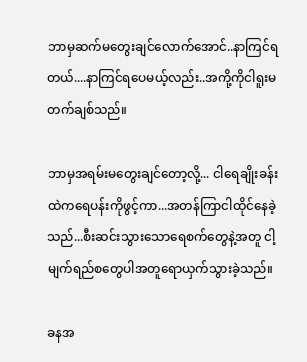ဘာမှဆက်မတွေးချင်လောက်အောင်..နာကြင်ရတယ်....နာကြင်ရပေမယ့်လည်း..အကို့ကိုငါရူးမတက်ချစ်သည်။

ဘာမှအရမ်းမတွေးချင်တော့လို့... ငါရေချိုးခန်းထဲကရေပန်းကိုဖွင့်ကာ...အတန်ကြာငါထိုင်နေခဲ့သည်...စီးဆင်းသွားသောရေစက်တွေနဲ့အတူ ငါ့မျက်ရည်စတွေပါအတူရောယှက်သွားခဲ့သည်။

ခနအ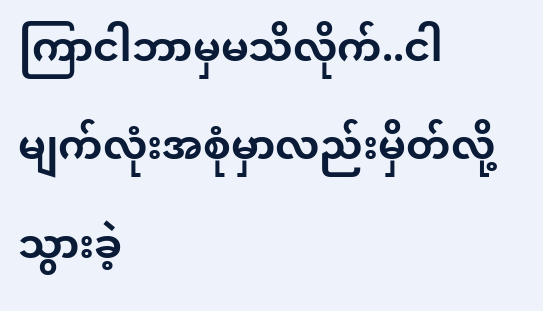ကြာငါဘာမှမသိလိုက်..ငါမျက်လုံးအစုံမှာလည်းမှိတ်လို့သွားခဲ့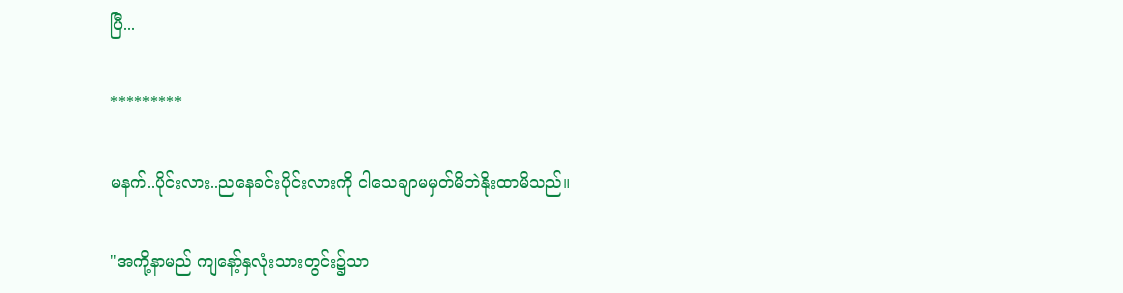ပြီ...

*********

မနက်..ပိုင်းလား..ညနေခင်းပိုင်းလားကို ငါသေချာမမှတ်မိဘဲနိုးထာမိသည်။

"အကို့နာမည် ကျနော့်နှလုံးသားတွင်း၌သာ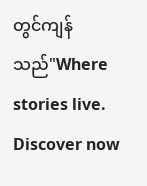တွင်ကျန်သည်"Where stories live. Discover now